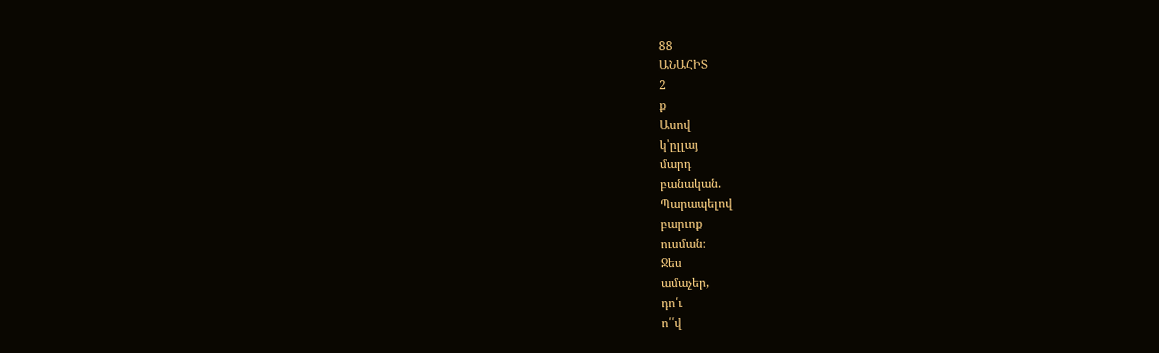88
ԱՆԱՀԻՏ
2
ք
Ասով
կ՝ըլլայ
մարդ
բանական.
Պարապելով
բարւոք
ուսման։
Ջես
ամաչեր,
դո՛ւ
ո՛՛վ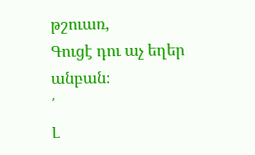թշուառ,
Գուցէ դու աչ եղեր
անբան։
՛
Լ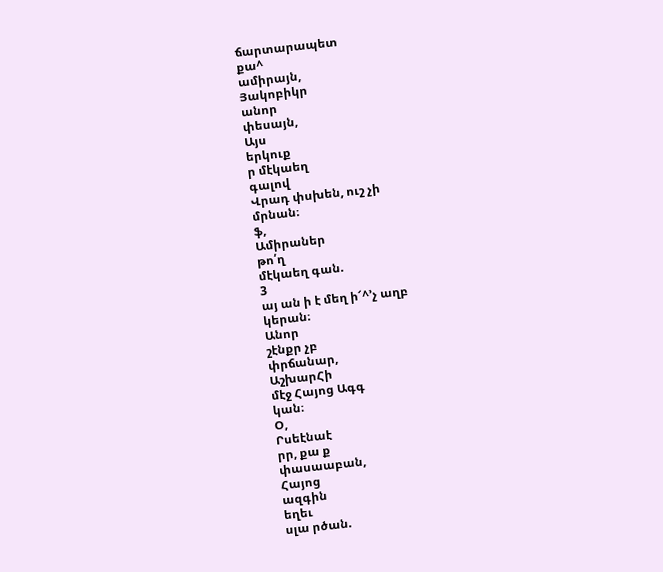ճարտարապետ
քա^
ամիրայն,
Յակոբիկր
անոր
փեսայն,
Այս
երկուք
ր մէկաեղ
գալով
Վրադ փսխեն, ուշ չի
մրնան։
ֆ,
Ամիրաներ
թո՛ղ
մէկաեղ գան.
3
այ ան ի է մեղ ի՜^՚չ աղբ
կերան։
Անոր
շէնքր չբ
փրճանար,
ԱշխարՀի
մէջ Հայոց Ագգ
կան։
Օ,
Րսեէնաէ
րր, քա ք
փասաաբան,
Հայոց
ազգին
եղեւ
սլա րծան.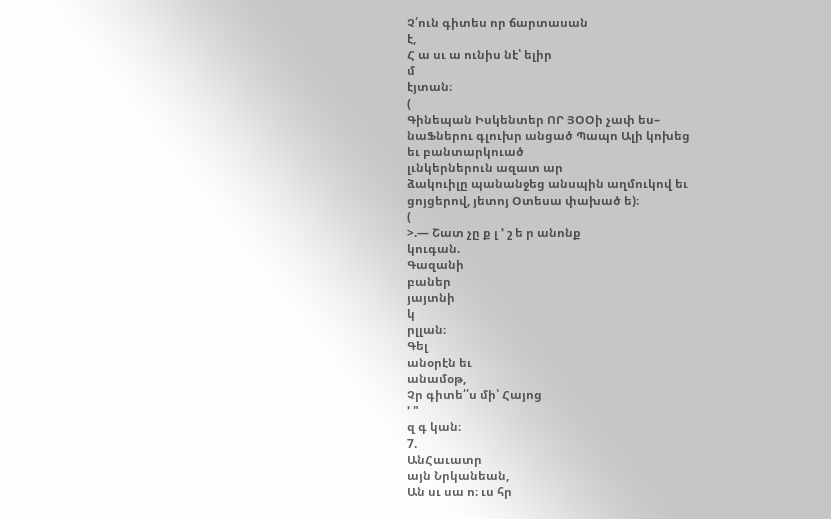Չ՛ուն գիտես որ ճարտասան
է,
Հ ա սւ ա ունիս նէ՝ ելիր
մ
էյտան։
(
Գինեպան Իսկենտեր ՈՐ ՅՕՕի չափ ես–
նաՖներու գլուխր անցած Պապո Ալի կոխեց
եւ բանտարկուած
լւնկերներուն ազատ ար
ձակուիլը պանանջեց անսպին աղմուկով եւ
ցոյցերով, յետոյ Օտեսա փախած ե)։
(
>.— Շատ չը ք լ ՚ շ ե ր անոնք
կուգան.
Գազանի
բաներ
յայտնի
կ
րլլան։
Գել
անօրէն եւ
անամօթ,
Չր գիտե՛՛ս մի՝ Հայոց
՚ "
զ գ կան։
7.
ԱնՀաւատր
այն Նրկանեան,
Ան սւ սա ո։ ւս հր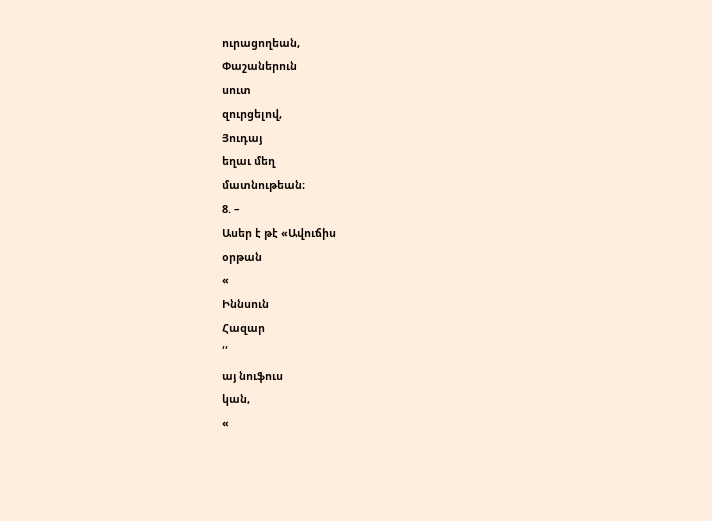ուրացողեան,
Փաշաներուն
սուտ
զուրցելով,
Յուդայ
եղաւ մեղ
մատնութեան։
8. –
Ասեր է թէ «Ավուճիս
օրթան
«
Իննսուն
Հազար
՛՛
այ նուֆուս
կան,
«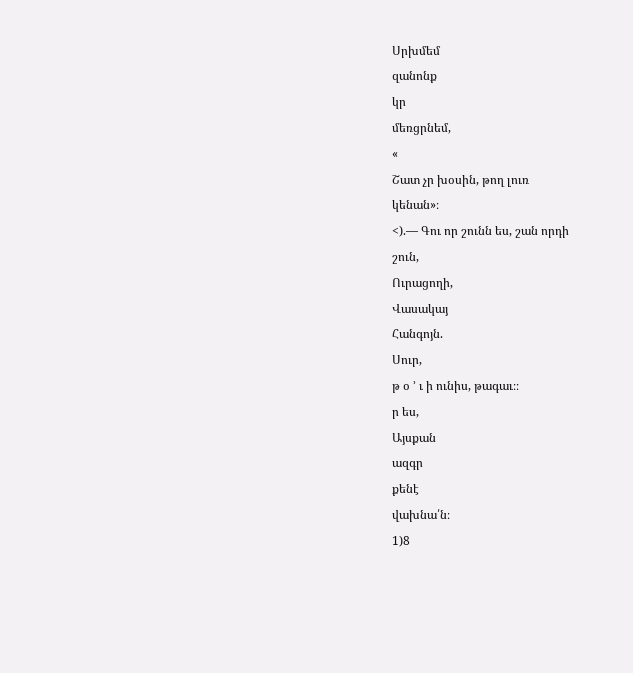Սրխմեմ
զանոնք
կր
մեռցրնեմ,
«
Շատ չր խօսին, թող լուռ
կենան»։
<).— Գու որ շունն ես, շան որդի
շուն,
Ուրացողի,
Վասակայ
Հանգոյն.
Սուր,
թ օ ՚ ւ ի ունիս, թագաւ։։
ր ես,
Այսքան
ազգր
քենէ
վախնա՛ն։
1)8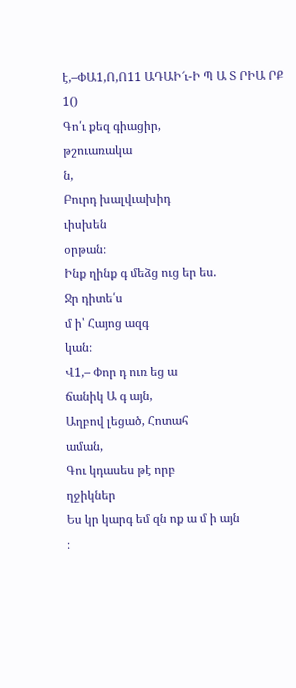է,–ՓԱ1,Ո,Ո11 ԱԴԱԻ՜ւ-Ի Պ Ա Տ ՐԻԱ ՐՔ
1()
Գո՛ւ քեզ գիացիր,
թշուառակա
ն,
Բուրդ խալվւախիդ
ւիսխեն
օրթան։
Ինք ղինք գ մեձց ուց եր ես.
Ջր դիտե՛ս
մ ի՝ Հայոց ազգ
կան։
Վ1,– Փոր դ ուռ եց ա
ճանիկ Ա գ այն,
Աղբով լեցած, Հոտահ
աման,
Գու կդասես թէ որբ
ղջիկներ
Ես կր կարգ եմ զն ոք ա մ ի այն
։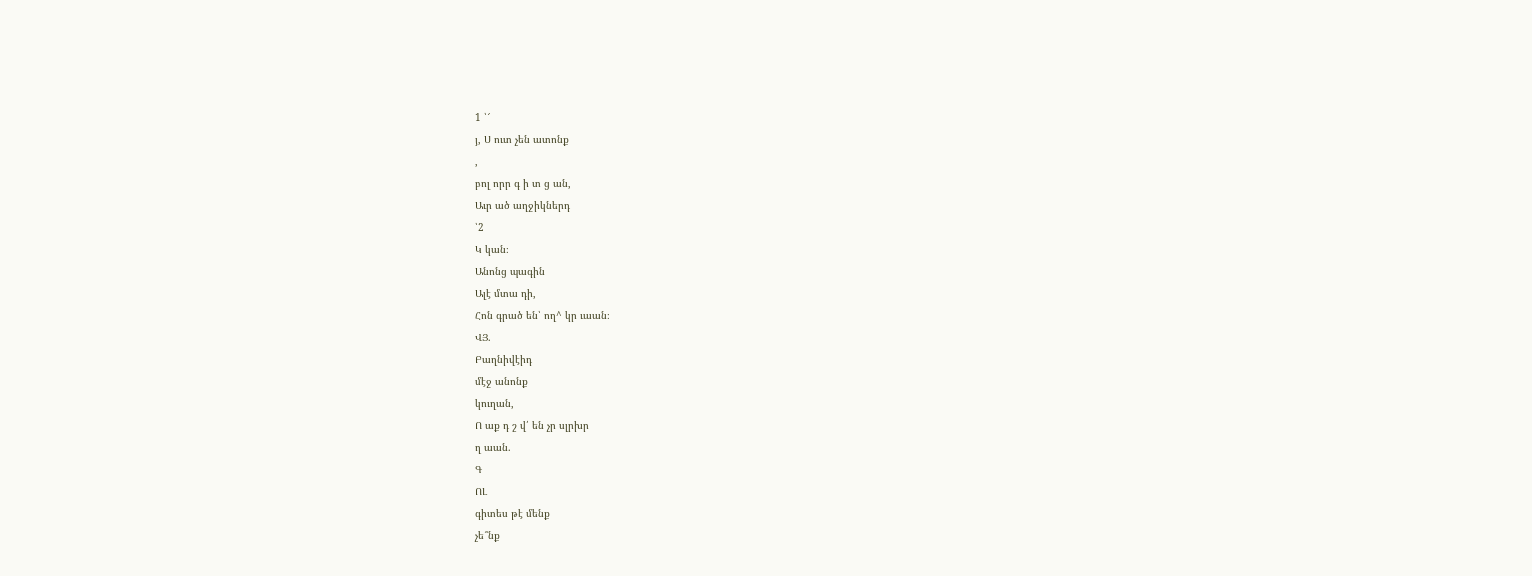1 ՝՜
յ, Ս ուտ չեն ատոնք
,
բոլ որր գ ի տ ց ան,
Աւր ած աղջիկներդ
՝2
Կ կան։
Անոնց պագին
Ալէ մտա դի,
Հոն գրած են՝ ող^ կր ւաան։
ՎՅ.
Բաղնիվէիդ
մէջ անոնք
կուղան,
Ո աք դ շ վ՛ են չր սլրխր
ղ աան.
Գ
ՈԼ
գիտես թէ մենք
չե՞նք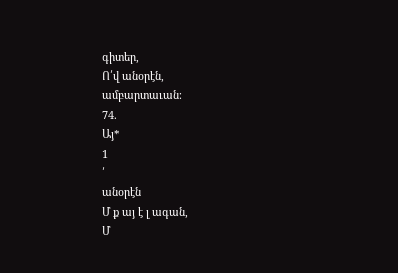գիտեր,
Ո՛վ անօրէն,
ամբարտաւան։
74.
Այ*
1
՛
անօրէն
Մ ք այ է լ ագան,
Մ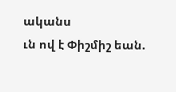ականս
ւն ով է Փիշմիշ եան.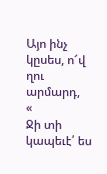Այո ինչ կըսես, ո՜վ ղու արմարդ,
«
Ջի տի կապեւէ՛ ես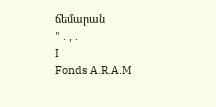ճեմարան
" . , .
I
Fonds A.R.A.M